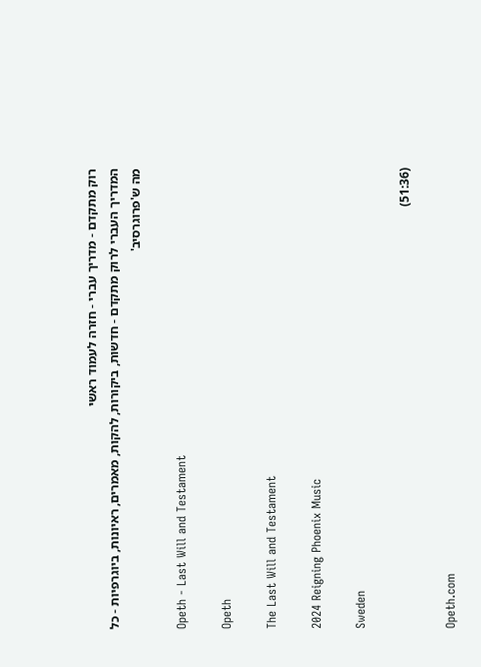רוק מתקדם - מדריך עברי - חזרה לעמוד ראשי
המדריך העברי לרוק מתקדם - חדשות, ביקורות, להקות, מאמרים, ראיונות, ביוגרפיות - כל מה ש'פרוגרסיב'

Opeth - Last Will and Testament

Opeth

The Last Will and Testament

2024 Reigning Phoenix Music

Sweden

(51:36)

Opeth.com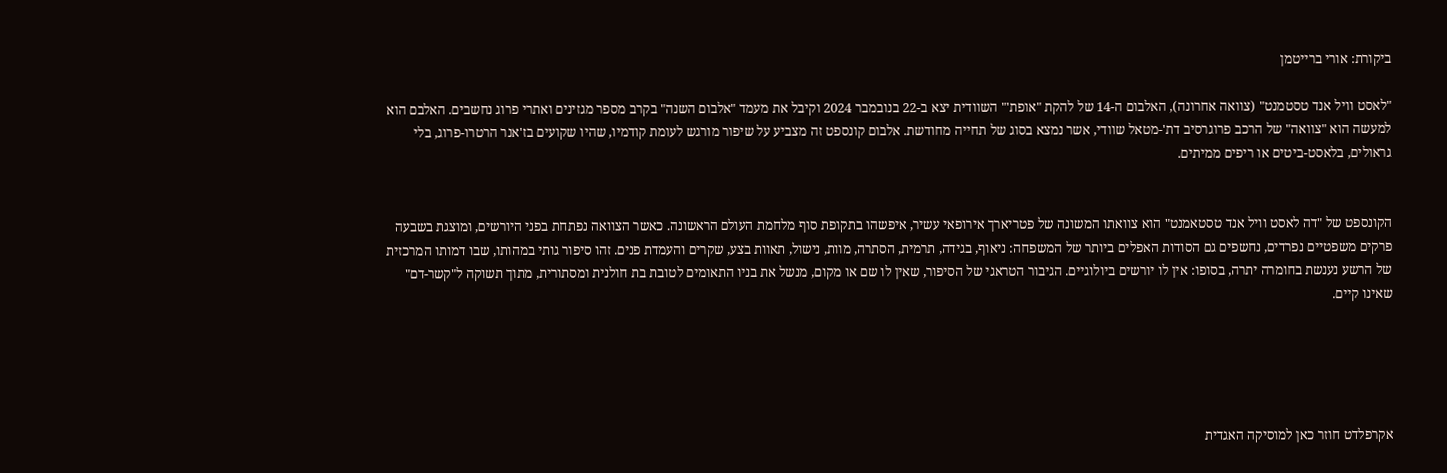ביקורת: אורי ברייטמן

"לאסט וויל אנד טסטמנט" (צוואה אחרונה), האלבום ה-14 של להקת "אופת'" השוודית יצא ב-22 בנובמבר 2024 וקיבל את מעמד "אלבום השנה" בקרב מספר מגזינים ואתרי פרוג נחשבים. האלבם הוא למעשה הוא "צוואה" של הרכב פרוגרסיב דת'-מטאל שוודי, אשר נמצא בסוג של תחייה מחודשת. אלבום קונספט זה מצביע על שיפור מורגש לעומת קודמיו, שהיו שקועים בז'אנר הרטרו-פרוג, בלי גראולים, בלאסט-ביטים או ריפים ממיתים.


הקונספט של "דה לאסט וויל אנד טסטאמנט" הוא צוואתו המשונה של פטריארך אירופאי עשיר, איפשהו בתקופת סוף מלחמת העולם הראשונה. כאשר הצוואה נפתחת בפני היורשים, ומוצגת בשבעה פרקים משפטיים נפרדים, נחשפים גם הסודות האפלים ביותר של המשפחה: ניאוף, בגידה, תרמית, הסתרה, מוות, נישול, תאוות בצע, שקרים והעמדת פנים. זהו סיפור גותי במהותו, שבו דמותו המרכזית של הרשע נענשת בחומרה יתרה, בסופו: אין לו יורשים ביולוגיים. הגיבור הטראגי של הסיפור, שאין לו שם או מקום, מנשל את בניו התאומים לטובת בת חולנית ומסתורית, מתוך תשוקה ל"קשר-דם" שאינו קיים.





אקרפלדט חוזר כאן למוסיקה האגדית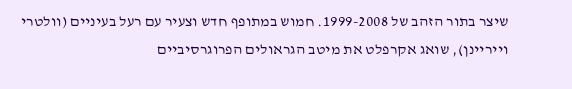שיצר בתור הזהב של 1999-2008. חמוש במתופף חדש וצעיר עם רעל בעיניים (וולטרי וייריינן), שואג אקרפלט את מיטב הגראולים הפרוגרסיביים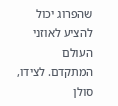שהפרוג יכול להציע לאוזני העולם המתקדם. לצידו, סולן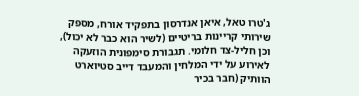ג'טרו טאל, איאן אנדרסון בתפקיד אורח, מספק שירותי קריינות בריטיים (לשיר הוא כבר לא יכול), וכן חליל-צד חלומי. תגבורת סימפונית הוזעקה לאירוע על ידי המלחין והמעבד דייב סטיוארט הוותיק (חבר בכיר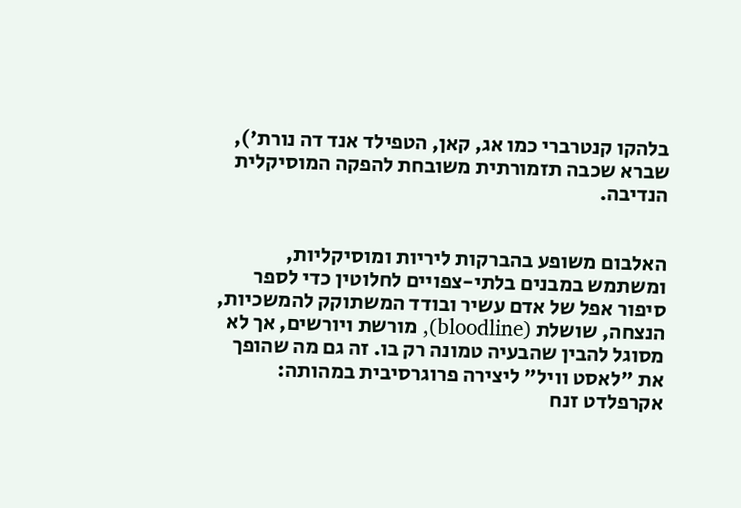בלהקו קנטרברי כמו אג, קאן, הטפילד אנד דה נורת'), שברא שכבה תזמורתית משובחת להפקה המוסיקלית הנדיבה.


האלבום משופע בהברקות ליריות ומוסיקליות, ומשתמש במבנים בלתי-צפויים לחלוטין כדי לספר סיפור אפל של אדם עשיר ובודד המשתוקק להמשכיות, הנצחה, שושלת (bloodline), מורשת ויורשים, אך לא מסוגל להבין שהבעיה טמונה רק בו. זה גם מה שהופך את "לאסט וויל" ליצירה פרוגרסיבית במהותה: אקרפלדט זנח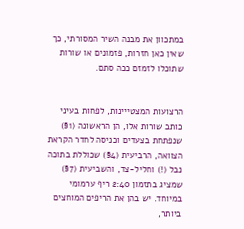במתכוון את מבנה השיר המסורתי, כך שאין כאן חזרות, פזמונים או שורות שתוכלו לזמזם ככה סתם.


הרצועות המצטייינות, לפחות בעיני כותב שורות אלו, הן הראשונה (1§) שנפתחת בצעדים וכניסה לחדר הקראת הצוואה, הרביעית (4§) שכוללת בתוכה נבל (!) וחליל-צד, והשביעית (7§) שמציג בתזמון 2:40 ריף ערמומי במיוחד. יש בהן את הריפים המוחצים ביותר,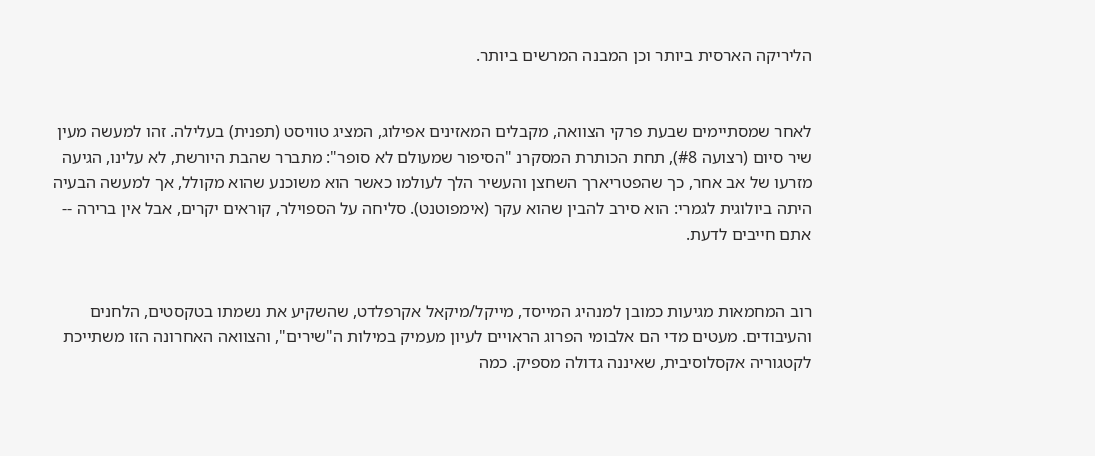הליריקה הארסית ביותר וכן המבנה המרשים ביותר.


לאחר שמסתיימים שבעת פרקי הצוואה, מקבלים המאזינים אפילוג, המציג טוויסט (תפנית) בעלילה. זהו למעשה מעין שיר סיום (רצועה #8), תחת הכותרת המסקרנ "הסיפור שמעולם לא סופר": מתברר שהבת היורשת, לא עלינו, הגיעה מזרעו של אב אחר, כך שהפטריארך השחצן והעשיר הלך לעולמו כאשר הוא משוכנע שהוא מקולל, אך למעשה הבעיה היתה ביולוגית לגמרי: הוא סירב להבין שהוא עקר (אימפוטנט). סליחה על הספוילר, קוראים יקרים, אבל אין ברירה -- אתם חייבים לדעת.


רוב המחמאות מגיעות כמובן למנהיג המייסד, מייקל/מיקאל אקרפלדט, שהשקיע את נשמתו בטקסטים, הלחנים והעיבודים. מעטים מדי הם אלבומי הפרוג הראויים לעיון מעמיק במילות ה"שירים", והצוואה האחרונה הזו משתייכת לקטגוריה אקסלוסיבית, שאיננה גדולה מספיק. כמה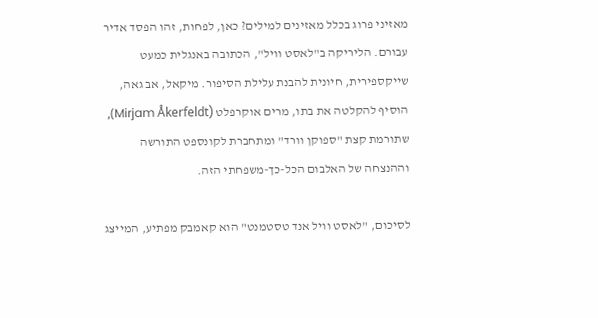מאזיני פרוג בכלל מאזינים למילים? כאן, לפחות, זהו הפסד אדיר עבורם. הליריקה ב"לאסט וויל", הכתובה באנגלית כמעט שייקספירית, חיונית להבנת עלילת הסיפור. מיקאל, אב גאה, הוסיף להקלטה את בתו, מרים אוקרפלט (Mirjam Åkerfeldt), שתורמת קצת "ספוקן וורד" ומתחברת לקונספט התורשה וההנצחה של האלבום הכל-כך-משפחתי הזה.

לסיכום, "לאסט וויל אנד טסטמנט" הוא קאמבק מפתיע, המייצג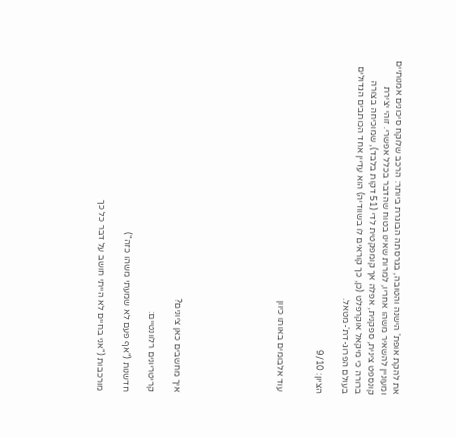את להקת אופת' הישנה והטובה, בגרסתה הבוגרת ביותר: הרכב שלוקח סיכונים אמנותיים ומעוניין להשאיר משהו אחריו, למרות שאינו בטוח שהדבר בכלל אפשרי. זוהי יצירת קונספט צינית, ספקנית, אפלה אך קומפקטית לדי (51 דקות בלבד), שמוכיחה בצורה ברורה כי מיקאל אוקרפלט (כן, כך קוראים לו בשוודיה) הוא עדיין אחד הכותבים הגדולים בעולם הפרוג-דת'-מטאל.

הציון: 9/10


 עוד אלבומים באותו כיוון







איך מחשבים כאן ציונים?

קריטריונים רלוונטיים:

חדשנות ("אף פעם לא שמעתי משהו כזה")

מורכבות ("אני בחיים לא הייתי חושב על דבר כל כך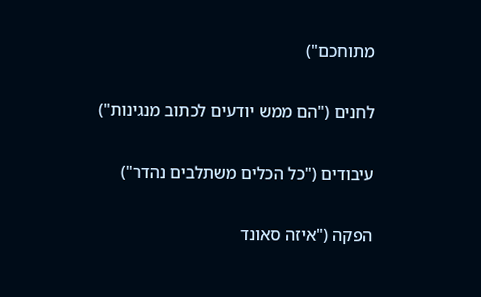מתוחכם")

לחנים ("הם ממש יודעים לכתוב מנגינות")

עיבודים ("כל הכלים משתלבים נהדר")

הפקה ("איזה סאונד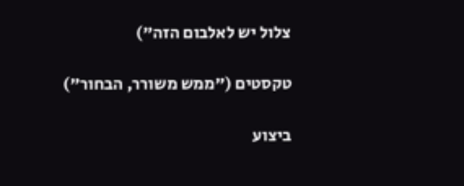צלול יש לאלבום הזה")

טקסטים ("ממש משורר, הבחור")

ביצוע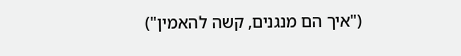("איך הם מנגנים, קשה להאמין")